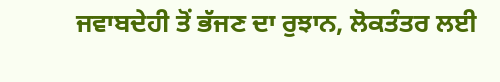ਜਵਾਬਦੇਹੀ ਤੋਂ ਭੱਜਣ ਦਾ ਰੁਝਾਨ, ਲੋਕਤੰਤਰ ਲਈ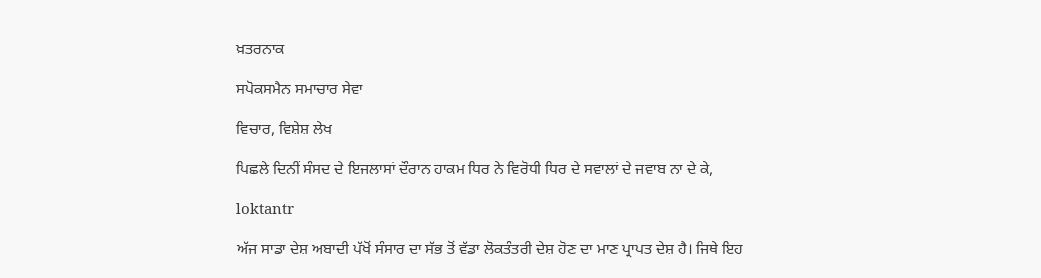ਖ਼ਤਰਨਾਕ

ਸਪੋਕਸਮੈਨ ਸਮਾਚਾਰ ਸੇਵਾ

ਵਿਚਾਰ, ਵਿਸ਼ੇਸ਼ ਲੇਖ

ਪਿਛਲੇ ਦਿਨੀਂ ਸੰਸਦ ਦੇ ਇਜਲਾਸਾਂ ਦੌਰਾਨ ਹਾਕਮ ਧਿਰ ਨੇ ਵਿਰੋਧੀ ਧਿਰ ਦੇ ਸਵਾਲਾਂ ਦੇ ਜਵਾਬ ਨਾ ਦੇ ਕੇ,

loktantr

ਅੱਜ ਸਾਡਾ ਦੇਸ਼ ਅਬਾਦੀ ਪੱਖੋਂ ਸੰਸਾਰ ਦਾ ਸੱਭ ਤੋਂ ਵੱਡਾ ਲੋਕਤੰਤਰੀ ਦੇਸ਼ ਹੋਣ ਦਾ ਮਾਣ ਪ੍ਰਾਪਤ ਦੇਸ਼ ਹੈ। ਜਿਥੇ ਇਹ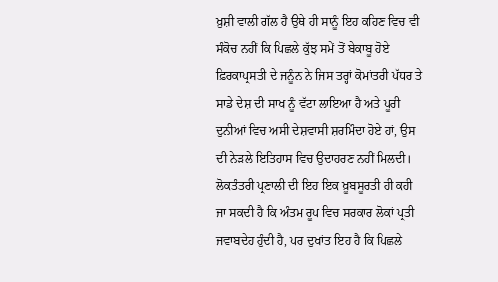ਖ਼ੁਸ਼ੀ ਵਾਲੀ ਗੱਲ ਹੈ ਉਥੇ ਹੀ ਸਾਨੂੰ ਇਹ ਕਹਿਣ ਵਿਚ ਵੀ ਸੰਕੋਚ ਨਹੀਂ ਕਿ ਪਿਛਲੇ ਕੁੱਝ ਸਮੇਂ ਤੋਂ ਬੇਕਾਬੂ ਹੋਏ ਫ਼ਿਰਕਾਪ੍ਰਸਤੀ ਦੇ ਜਨੂੰਨ ਨੇ ਜਿਸ ਤਰ੍ਹਾਂ ਕੋਮਾਂਤਰੀ ਪੱਧਰ ਤੇ ਸਾਡੇ ਦੇਸ਼ ਦੀ ਸਾਖ ਨੂੰ ਵੱਟਾ ਲਾਇਆ ਹੈ ਅਤੇ ਪੂਰੀ ਦੁਨੀਆਂ ਵਿਚ ਅਸੀ ਦੇਸ਼ਵਾਸੀ ਸ਼ਰਮਿੰਦਾ ਹੋਏ ਹਾਂ, ਉਸ ਦੀ ਨੇੜਲੇ ਇਤਿਹਾਸ ਵਿਚ ਉਦਾਹਰਣ ਨਹੀਂ ਮਿਲਦੀ।
ਲੋਕਤੰਤਰੀ ਪ੍ਰਣਾਲੀ ਦੀ ਇਹ ਇਕ ਖ਼ੂਬਸੂਰਤੀ ਹੀ ਕਹੀ ਜਾ ਸਕਦੀ ਹੈ ਕਿ ਅੰਤਮ ਰੂਪ ਵਿਚ ਸਰਕਾਰ ਲੋਕਾਂ ਪ੍ਰਤੀ ਜਵਾਬਦੇਹ ਹੁੰਦੀ ਹੈ, ਪਰ ਦੁਖਾਂਤ ਇਹ ਹੈ ਕਿ ਪਿਛਲੇ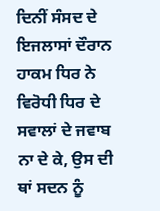ਦਿਨੀਂ ਸੰਸਦ ਦੇ  ਇਜਲਾਸਾਂ ਦੌਰਾਨ ਹਾਕਮ ਧਿਰ ਨੇ ਵਿਰੋਧੀ ਧਿਰ ਦੇ ਸਵਾਲਾਂ ਦੇ ਜਵਾਬ ਨਾ ਦੇ ਕੇ, ਉਸ ਦੀ ਥਾਂ ਸਦਨ ਨੂੰ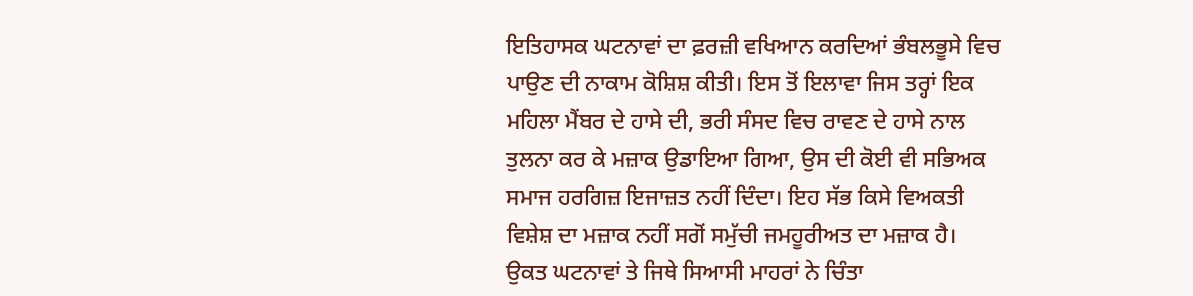ਇਤਿਹਾਸਕ ਘਟਨਾਵਾਂ ਦਾ ਫ਼ਰਜ਼ੀ ਵਖਿਆਨ ਕਰਦਿਆਂ ਭੰਬਲਭੂਸੇ ਵਿਚ ਪਾਉਣ ਦੀ ਨਾਕਾਮ ਕੋਸ਼ਿਸ਼ ਕੀਤੀ। ਇਸ ਤੋਂ ਇਲਾਵਾ ਜਿਸ ਤਰ੍ਹਾਂ ਇਕ ਮਹਿਲਾ ਮੈਂਬਰ ਦੇ ਹਾਸੇ ਦੀ, ਭਰੀ ਸੰਸਦ ਵਿਚ ਰਾਵਣ ਦੇ ਹਾਸੇ ਨਾਲ ਤੁਲਨਾ ਕਰ ਕੇ ਮਜ਼ਾਕ ਉਡਾਇਆ ਗਿਆ, ਉਸ ਦੀ ਕੋਈ ਵੀ ਸਭਿਅਕ ਸਮਾਜ ਹਰਗਿਜ਼ ਇਜਾਜ਼ਤ ਨਹੀਂ ਦਿੰਦਾ। ਇਹ ਸੱਭ ਕਿਸੇ ਵਿਅਕਤੀ ਵਿਸ਼ੇਸ਼ ਦਾ ਮਜ਼ਾਕ ਨਹੀਂ ਸਗੋਂ ਸਮੁੱਚੀ ਜਮਹੂਰੀਅਤ ਦਾ ਮਜ਼ਾਕ ਹੈ।
ਉਕਤ ਘਟਨਾਵਾਂ ਤੇ ਜਿਥੇ ਸਿਆਸੀ ਮਾਹਰਾਂ ਨੇ ਚਿੰਤਾ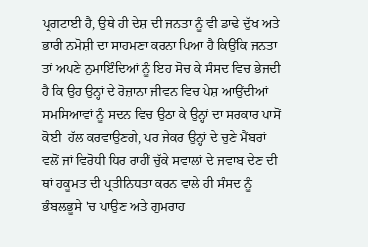ਪ੍ਰਗਟਾਈ ਹੈ, ਉਥੇ ਹੀ ਦੇਸ਼ ਦੀ ਜਨਤਾ ਨੂੰ ਵੀ ਡਾਢੇ ਦੁੱਖ ਅਤੇ ਭਾਰੀ ਨਮੋਸ਼ੀ ਦਾ ਸਾਹਮਣਾ ਕਰਨਾ ਪਿਆ ਹੈ ਕਿਉਂਕਿ ਜਨਤਾ ਤਾਂ ਅਪਣੇ ਨੁਮਾਇੰਦਿਆਂ ਨੂੰ ਇਹ ਸੋਚ ਕੇ ਸੰਸਦ ਵਿਚ ਭੇਜਦੀ ਹੈ ਕਿ ਉਹ ਉਨ੍ਹਾਂ ਦੇ ਰੋਜ਼ਾਨਾ ਜੀਵਨ ਵਿਚ ਪੇਸ਼ ਆਉਂਦੀਆਂ ਸਮਸਿਆਵਾਂ ਨੂੰ ਸਦਨ ਵਿਚ ਉਠਾ ਕੇ ਉਨ੍ਹਾਂ ਦਾ ਸਰਕਾਰ ਪਾਸੋਂ  ਕੋਈ  ਹੱਲ ਕਰਵਾਉਣਗੇ, ਪਰ ਜੇਕਰ ਉਨ੍ਹਾਂ ਦੇ ਚੁਣੇ ਮੈਂਬਰਾਂ ਵਲੋਂ ਜਾਂ ਵਿਰੋਧੀ ਧਿਰ ਰਾਹੀਂ ਚੁੱਕੇ ਸਵਾਲਾਂ ਦੇ ਜਵਾਬ ਦੇਣ ਦੀ ਥਾਂ ਹਕੂਮਤ ਦੀ ਪ੍ਰਤੀਨਿਧਤਾ ਕਰਨ ਵਾਲੇ ਹੀ ਸੰਸਦ ਨੂੰ ਭੰਬਲਭੂਸੇ 'ਚ ਪਾਉਣ ਅਤੇ ਗੁਮਰਾਹ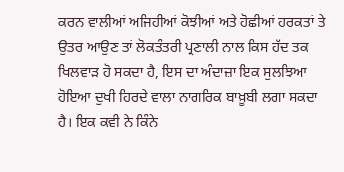ਕਰਨ ਵਾਲੀਆਂ ਅਜਿਹੀਆਂ ਕੋਝੀਆਂ ਅਤੇ ਹੋਛੀਆਂ ਹਰਕਤਾਂ ਤੇ ਉਤਰ ਆਉਣ ਤਾਂ ਲੋਕਤੰਤਰੀ ਪ੍ਰਣਾਲੀ ਨਾਲ ਕਿਸ ਹੱਦ ਤਕ ਖਿਲਵਾੜ ਹੋ ਸਕਦਾ ਹੈ, ਇਸ ਦਾ ਅੰਦਾਜ਼ਾ ਇਕ ਸੁਲਝਿਆ ਹੋਇਆ ਦੁਖੀ ਹਿਰਦੇ ਵਾਲਾ ਨਾਗਰਿਕ ਬਾਖ਼ੂਬੀ ਲਗਾ ਸਕਦਾ ਹੈ। ਇਕ ਕਵੀ ਨੇ ਕਿੰਨੇ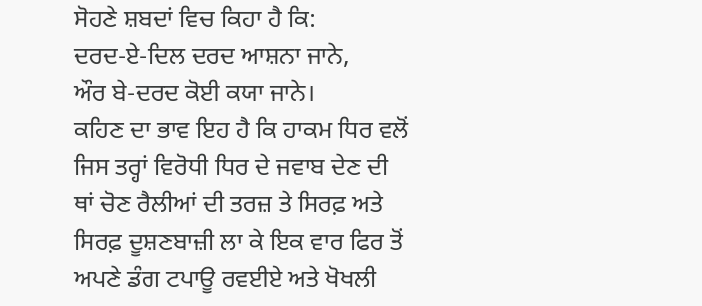ਸੋਹਣੇ ਸ਼ਬਦਾਂ ਵਿਚ ਕਿਹਾ ਹੈ ਕਿ:
ਦਰਦ-ਏ-ਦਿਲ ਦਰਦ ਆਸ਼ਨਾ ਜਾਨੇ,
ਔਰ ਬੇ-ਦਰਦ ਕੋਈ ਕਯਾ ਜਾਨੇ।
ਕਹਿਣ ਦਾ ਭਾਵ ਇਹ ਹੈ ਕਿ ਹਾਕਮ ਧਿਰ ਵਲੋਂ ਜਿਸ ਤਰ੍ਹਾਂ ਵਿਰੋਧੀ ਧਿਰ ਦੇ ਜਵਾਬ ਦੇਣ ਦੀ ਥਾਂ ਚੋਣ ਰੈਲੀਆਂ ਦੀ ਤਰਜ਼ ਤੇ ਸਿਰਫ਼ ਅਤੇ ਸਿਰਫ਼ ਦੂਸ਼ਣਬਾਜ਼ੀ ਲਾ ਕੇ ਇਕ ਵਾਰ ਫਿਰ ਤੋਂ ਅਪਣੇ ਡੰਗ ਟਪਾਊ ਰਵਈਏ ਅਤੇ ਖੋਖਲੀ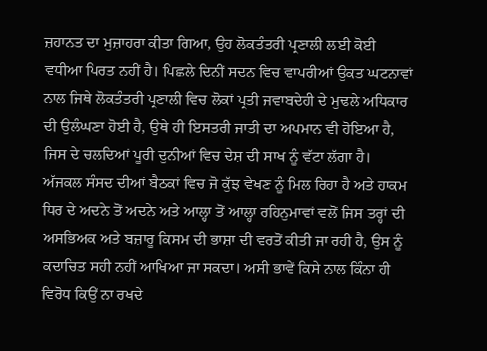ਜ਼ਹਾਨਤ ਦਾ ਮੁਜ਼ਾਹਰਾ ਕੀਤਾ ਗਿਆ, ਉਹ ਲੋਕਤੰਤਰੀ ਪ੍ਰਣਾਲੀ ਲਈ ਕੋਈ ਵਧੀਆ ਪਿਰਤ ਨਹੀਂ ਹੈ। ਪਿਛਲੇ ਦਿਨੀਂ ਸਦਨ ਵਿਚ ਵਾਪਰੀਆਂ ਉਕਤ ਘਟਨਾਵਾਂ ਨਾਲ ਜਿਥੇ ਲੋਕਤੰਤਰੀ ਪ੍ਰਣਾਲੀ ਵਿਚ ਲੋਕਾਂ ਪ੍ਰਤੀ ਜਵਾਬਦੇਹੀ ਦੇ ਮੁਢਲੇ ਅਧਿਕਾਰ ਦੀ ਉਲੰਘਣਾ ਹੋਈ ਹੈ, ਉਥੇ ਹੀ ਇਸਤਰੀ ਜਾਤੀ ਦਾ ਅਪਮਾਨ ਵੀ ਹੋਇਆ ਹੈ, ਜਿਸ ਦੇ ਚਲਦਿਆਂ ਪੂਰੀ ਦੁਨੀਆਂ ਵਿਚ ਦੇਸ਼ ਦੀ ਸਾਖ ਨੂੰ ਵੱਟਾ ਲੱਗਾ ਹੈ।
ਅੱਜਕਲ ਸੰਸਦ ਦੀਆਂ ਬੈਠਕਾਂ ਵਿਚ ਜੋ ਕੁੱਝ ਵੇਖਣ ਨੂੰ ਮਿਲ ਰਿਹਾ ਹੈ ਅਤੇ ਹਾਕਮ ਧਿਰ ਦੇ ਅਦਨੇ ਤੋਂ ਅਦਨੇ ਅਤੇ ਆਲ੍ਹਾ ਤੋਂ ਆਲ੍ਹਾ ਰਹਿਨੁਮਾਵਾਂ ਵਲੋਂ ਜਿਸ ਤਰ੍ਹਾਂ ਦੀ ਅਸਭਿਅਕ ਅਤੇ ਬਜ਼ਾਰੂ ਕਿਸਮ ਦੀ ਭਾਸ਼ਾ ਦੀ ਵਰਤੋਂ ਕੀਤੀ ਜਾ ਰਹੀ ਹੈ, ਉਸ ਨੂੰ ਕਦਾਚਿਤ ਸਹੀ ਨਹੀਂ ਆਖਿਆ ਜਾ ਸਕਦਾ। ਅਸੀ ਭਾਵੇਂ ਕਿਸੇ ਨਾਲ ਕਿੰਨਾ ਹੀ ਵਿਰੋਧ ਕਿਉਂ ਨਾ ਰਖਦੇ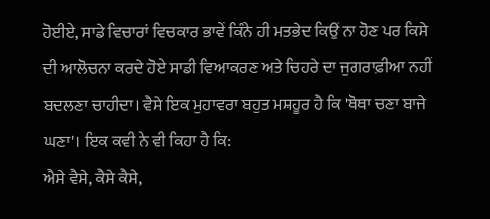ਹੋਈਏ, ਸਾਡੇ ਵਿਚਾਰਾਂ ਵਿਚਕਾਰ ਭਾਵੇਂ ਕਿੰਨੇ ਹੀ ਮਤਭੇਦ ਕਿਉਂ ਨਾ ਹੋਣ ਪਰ ਕਿਸੇ ਦੀ ਆਲੋਚਨਾ ਕਰਦੇ ਹੋਏ ਸਾਡੀ ਵਿਆਕਰਣ ਅਤੇ ਚਿਹਰੇ ਦਾ ਜੁਗਰਾਫ਼ੀਆ ਨਹੀਂ ਬਦਲਣਾ ਚਾਹੀਦਾ। ਵੈਸੇ ਇਕ ਮੁਹਾਵਰਾ ਬਹੁਤ ਮਸ਼ਹੂਰ ਹੈ ਕਿ 'ਥੋਥਾ ਚਣਾ ਬਾਜੇ ਘਣਾ'। ਇਕ ਕਵੀ ਨੇ ਵੀ ਕਿਹਾ ਹੈ ਕਿ:
ਐਸੇ ਵੈਸੇ, ਕੈਸੇ ਕੈਸੇ,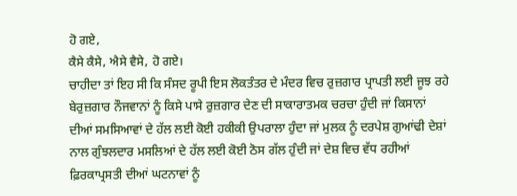ਹੋ ਗਏ,
ਕੈਸੇ ਕੈਸੇ, ਐਸੇ ਵੈਸੇ, ਹੋ ਗਏ।
ਚਾਹੀਦਾ ਤਾਂ ਇਹ ਸੀ ਕਿ ਸੰਸਦ ਰੂਪੀ ਇਸ ਲੋਕਤੰਤਰ ਦੇ ਮੰਦਰ ਵਿਚ ਰੁਜ਼ਗਾਰ ਪ੍ਰਾਪਤੀ ਲਈ ਜੂਝ ਰਹੇ ਬੇਰੁਜ਼ਗਾਰ ਨੌਜਵਾਨਾਂ ਨੂੰ ਕਿਸੇ ਪਾਸੇ ਰੁਜ਼ਗਾਰ ਦੇਣ ਦੀ ਸਾਕਾਰਾਤਮਕ ਚਰਚਾ ਹੁੰਦੀ ਜਾਂ ਕਿਸਾਨਾਂ ਦੀਆਂ ਸਮਸਿਆਵਾਂ ਦੇ ਹੱਲ ਲਈ ਕੋਈ ਹਕੀਕੀ ਉਪਰਾਲਾ ਹੁੰਦਾ ਜਾਂ ਮੁਲਕ ਨੂੰ ਦਰਪੇਸ਼ ਗੁਆਂਢੀ ਦੇਸ਼ਾਂ ਨਾਲ ਗੁੰਝਲਦਾਰ ਮਸਲਿਆਂ ਦੇ ਹੱਲ ਲਈ ਕੋਈ ਠੋਸ ਗੱਲ ਹੁੰਦੀ ਜਾਂ ਦੇਸ਼ ਵਿਚ ਵੱਧ ਰਹੀਆਂ ਫ਼ਿਰਕਾਪ੍ਰਸਤੀ ਦੀਆਂ ਘਟਨਾਵਾਂ ਨੂੰ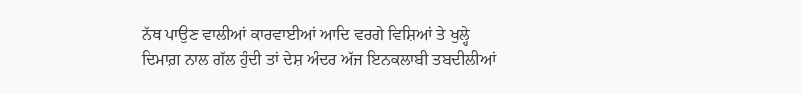ਨੱਥ ਪਾਉਣ ਵਾਲੀਆਂ ਕਾਰਵਾਈਆਂ ਆਦਿ ਵਰਗੇ ਵਿਸ਼ਿਆਂ ਤੇ ਖੁਲ੍ਹੇ ਦਿਮਾਗ਼ ਨਾਲ ਗੱਲ ਹੁੰਦੀ ਤਾਂ ਦੇਸ਼ ਅੰਦਰ ਅੱਜ ਇਨਕਲਾਬੀ ਤਬਦੀਲੀਆਂ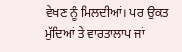ਵੇਖਣ ਨੂੰ ਮਿਲਦੀਆਂ। ਪਰ ਉਕਤ ਮੁੱਦਿਆਂ ਤੇ ਵਾਰਤਾਲਾਪ ਜਾਂ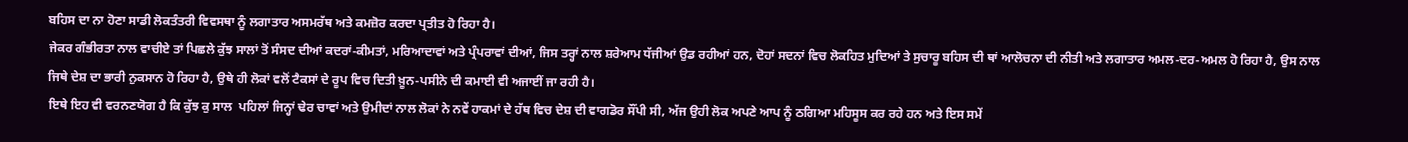ਬਹਿਸ ਦਾ ਨਾ ਹੋਣਾ ਸਾਡੀ ਲੋਕਤੰਤਰੀ ਵਿਵਸਥਾ ਨੂੰ ਲਗਾਤਾਰ ਅਸਮਰੱਥ ਅਤੇ ਕਮਜ਼ੋਰ ਕਰਦਾ ਪ੍ਰਤੀਤ ਹੋ ਰਿਹਾ ਹੈ।
ਜੇਕਰ ਗੰਭੀਰਤਾ ਨਾਲ ਵਾਚੀਏ ਤਾਂ ਪਿਛਲੇ ਕੁੱਝ ਸਾਲਾਂ ਤੋਂ ਸੰਸਦ ਦੀਆਂ ਕਦਰਾਂ-ਕੀਮਤਾਂ, ਮਰਿਆਦਾਵਾਂ ਅਤੇ ਪ੍ਰੰਪਰਾਵਾਂ ਦੀਆਂ, ਜਿਸ ਤਰ੍ਹਾਂ ਨਾਲ ਸ਼ਰੇਆਮ ਧੱਜੀਆਂ ਉਡ ਰਹੀਆਂ ਹਨ, ਦੋਹਾਂ ਸਦਨਾਂ ਵਿਚ ਲੋਕਹਿਤ ਮੁਦਿਆਂ ਤੇ ਸੁਚਾਰੂ ਬਹਿਸ ਦੀ ਥਾਂ ਆਲੋਚਨਾ ਦੀ ਨੀਤੀ ਅਤੇ ਲਗਾਤਾਰ ਅਮਲ-ਦਰ-ਅਮਲ ਹੋ ਰਿਹਾ ਹੈ, ਉਸ ਨਾਲ ਜਿਥੇ ਦੇਸ਼ ਦਾ ਭਾਰੀ ਨੁਕਸਾਨ ਹੋ ਰਿਹਾ ਹੈ, ਉਥੇ ਹੀ ਲੋਕਾਂ ਵਲੋਂ ਟੈਕਸਾਂ ਦੇ ਰੂਪ ਵਿਚ ਦਿਤੀ ਖ਼ੂਨ-ਪਸੀਨੇ ਦੀ ਕਮਾਈ ਵੀ ਅਜਾਈਂ ਜਾ ਰਹੀ ਹੈ।
ਇਥੇ ਇਹ ਵੀ ਵਰਨਣਯੋਗ ਹੈ ਕਿ ਕੁੱਝ ਕੁ ਸਾਲ  ਪਹਿਲਾਂ ਜਿਨ੍ਹਾਂ ਢੇਰ ਚਾਵਾਂ ਅਤੇ ਉਮੀਦਾਂ ਨਾਲ ਲੋਕਾਂ ਨੇ ਨਵੇਂ ਹਾਕਮਾਂ ਦੇ ਹੱਥ ਵਿਚ ਦੇਸ਼ ਦੀ ਵਾਗਡੋਰ ਸੌਂਪੀ ਸੀ, ਅੱਜ ਉਹੀ ਲੋਕ ਅਪਣੇ ਆਪ ਨੂੰ ਠਗਿਆ ਮਹਿਸੂਸ ਕਰ ਰਹੇ ਹਨ ਅਤੇ ਇਸ ਸਮੇਂ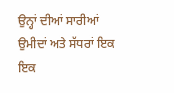ਉਨ੍ਹਾਂ ਦੀਆਂ ਸਾਰੀਆਂ ਉਮੀਦਾਂ ਅਤੇ ਸੱਧਰਾਂ ਇਕ ਇਕ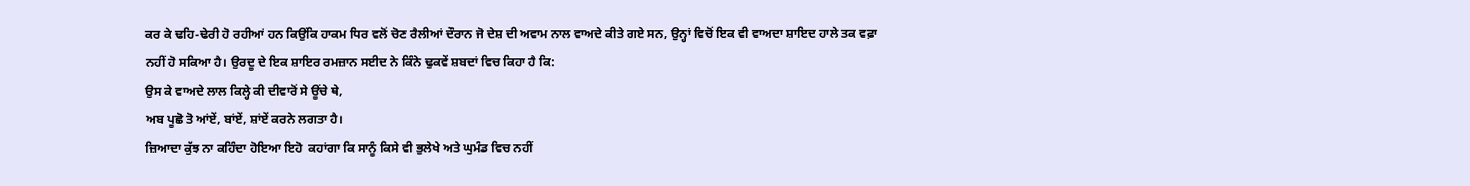ਕਰ ਕੇ ਢਹਿ-ਢੇਰੀ ਹੋ ਰਹੀਆਂ ਹਨ ਕਿਉਂਕਿ ਹਾਕਮ ਧਿਰ ਵਲੋਂ ਚੋਣ ਰੈਲੀਆਂ ਦੌਰਾਨ ਜੋ ਦੇਸ਼ ਦੀ ਅਵਾਮ ਨਾਲ ਵਾਅਦੇ ਕੀਤੇ ਗਏ ਸਨ, ਉਨ੍ਹਾਂ ਵਿਚੋਂ ਇਕ ਵੀ ਵਾਅਦਾ ਸ਼ਾਇਦ ਹਾਲੇ ਤਕ ਵਫ਼ਾ ਨਹੀਂ ਹੋ ਸਕਿਆ ਹੈ। ਉਰਦੂ ਦੇ ਇਕ ਸ਼ਾਇਰ ਰਮਜ਼ਾਨ ਸਈਦ ਨੇ ਕਿੰਨੇ ਢੁਕਵੇਂ ਸ਼ਬਦਾਂ ਵਿਚ ਕਿਹਾ ਹੈ ਕਿ:
ਉਸ ਕੇ ਵਾਅਦੇ ਲਾਲ ਕਿਲ੍ਹੇ ਕੀ ਦੀਵਾਰੋਂ ਸੇ ਊਂਚੇ ਥੇ,
ਅਬ ਪੂਛੋ ਤੋ ਆਂਏਂ, ਬਾਂਏਂ, ਸ਼ਾਂਏਂ ਕਰਨੇ ਲਗਤਾ ਹੈ।
ਜ਼ਿਆਦਾ ਕੁੱਝ ਨਾ ਕਹਿੰਦਾ ਹੋਇਆ ਇਹੋ  ਕਹਾਂਗਾ ਕਿ ਸਾਨੂੰ ਕਿਸੇ ਵੀ ਭੁਲੇਖੇ ਅਤੇ ਘੁਮੰਡ ਵਿਚ ਨਹੀਂ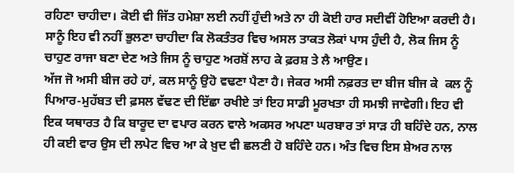ਰਹਿਣਾ ਚਾਹੀਦਾ। ਕੋਈ ਵੀ ਜਿੱਤ ਹਮੇਸ਼ਾ ਲਈ ਨਹੀਂ ਹੁੰਦੀ ਅਤੇ ਨਾ ਹੀ ਕੋਈ ਹਾਰ ਸਦੀਵੀਂ ਹੋਇਆ ਕਰਦੀ ਹੈ। ਸਾਨੂੰ ਇਹ ਵੀ ਨਹੀਂ ਭੁਲਣਾ ਚਾਹੀਦਾ ਕਿ ਲੋਕਤੰਤਰ ਵਿਚ ਅਸਲ ਤਾਕਤ ਲੋਕਾਂ ਪਾਸ ਹੁੰਦੀ ਹੈ, ਲੋਕ ਜਿਸ ਨੂੰ ਚਾਹੁਣ ਰਾਜਾ ਬਣਾ ਦੇਣ ਅਤੇ ਜਿਸ ਨੂੰ ਚਾਹੁਣ ਅਰਸ਼ੋਂ ਲਾਹ ਕੇ ਫ਼ਰਸ਼ ਤੇ ਲੈ ਆਉਣ।
ਅੱਜ ਜੋ ਅਸੀ ਬੀਜ ਰਹੇ ਹਾਂ, ਕਲ ਸਾਨੂੰ ਉਹੋ ਵਢਣਾ ਪੈਣਾ ਹੈ। ਜੇਕਰ ਅਸੀ ਨਫ਼ਰਤ ਦਾ ਬੀਜ ਬੀਜ ਕੇ  ਕਲ ਨੂੰ ਪਿਆਰ-ਮੁਹੱਬਤ ਦੀ ਫ਼ਸਲ ਵੱਢਣ ਦੀ ਇੱਛਾ ਰਖੀਏ ਤਾਂ ਇਹ ਸਾਡੀ ਮੂਰਖਤਾ ਹੀ ਸਮਝੀ ਜਾਵੇਗੀ। ਇਹ ਵੀ ਇਕ ਯਥਾਰਤ ਹੈ ਕਿ ਬਾਰੂਦ ਦਾ ਵਪਾਰ ਕਰਨ ਵਾਲੇ ਅਕਸਰ ਅਪਣਾ ਘਰਬਾਰ ਤਾਂ ਸਾੜ ਹੀ ਬਹਿੰਦੇ ਹਨ, ਨਾਲ ਹੀ ਕਈ ਵਾਰ ਉਸ ਦੀ ਲਪੇਟ ਵਿਚ ਆ ਕੇ ਖ਼ੁਦ ਵੀ ਛਲਣੀ ਹੋ ਬਹਿੰਦੇ ਹਨ। ਅੰਤ ਵਿਚ ਇਸ ਸ਼ੇਅਰ ਨਾਲ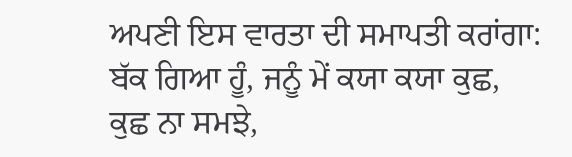ਅਪਣੀ ਇਸ ਵਾਰਤਾ ਦੀ ਸਮਾਪਤੀ ਕਰਾਂਗਾ:
ਬੱਕ ਗਿਆ ਹੂੰ, ਜਨੂੰ ਮੇਂ ਕਯਾ ਕਯਾ ਕੁਛ,
ਕੁਛ ਨਾ ਸਮਝੇ,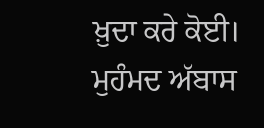ਖ਼ੁਦਾ ਕਰੇ ਕੋਈ।
ਮੁਹੰਮਦ ਅੱਬਾਸ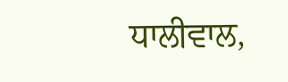ਧਾਲੀਵਾਲ,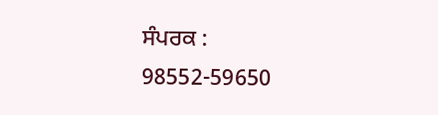ਸੰਪਰਕ : 98552-59650